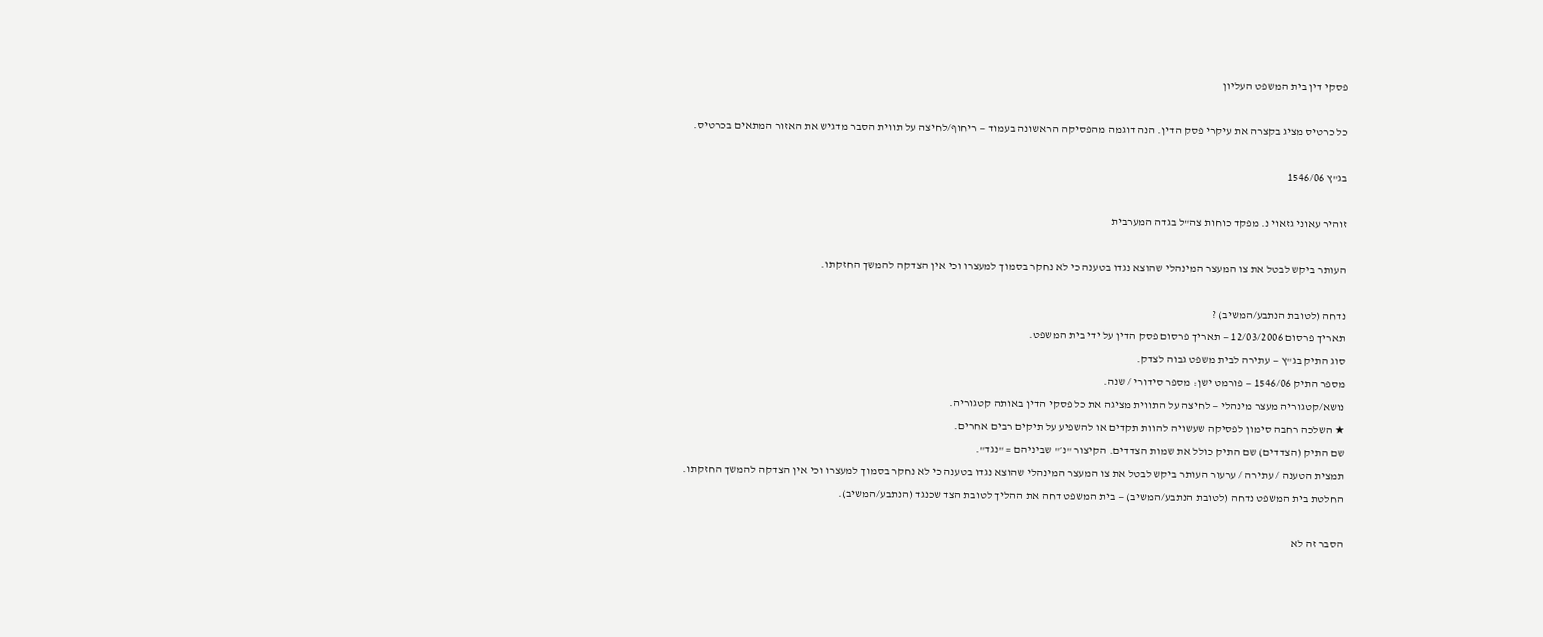פסקי דין בית המשפט העליון

כל כרטיס מציג בקצרה את עיקרי פסק הדין. הנה דוגמה מהפסיקה הראשונה בעמוד — ריחוף/לחיצה על תווית הסבר מדגיש את האזור המתאים בכרטיס.

בג"ץ 1546/06

זוהיר עאוני גזאוי נ. מפקד כוחות צה"ל בגדה המערבית

העותר ביקש לבטל את צו המעצר המינהלי שהוצא נגדו בטענה כי לא נחקר בסמוך למעצרו וכי אין הצדקה להמשך החזקתו.

נדחה (לטובת הנתבע/המשיב) ?
תאריך פרסום 12/03/2006 — תאריך פרסום פסק הדין על ידי בית המשפט.
סוג התיק בג"ץ — עתירה לבית משפט גבוה לצדק.
מספר התיק 1546/06 — פורמט ישן: מספר סידורי / שנה.
נושא/קטגוריה מעצר מינהלי — לחיצה על התווית מציגה את כל פסקי הדין באותה קטגוריה.
★ השלכה רחבה סימון לפסיקה שעשויה להוות תקדים או להשפיע על תיקים רבים אחרים.
שם התיק (הצדדים) שם התיק כולל את שמות הצדדים. הקיצור "נ׳" שביניהם = "נגד".
תמצית הטענה / עתירה / ערעור העותר ביקש לבטל את צו המעצר המינהלי שהוצא נגדו בטענה כי לא נחקר בסמוך למעצרו וכי אין הצדקה להמשך החזקתו.
החלטת בית המשפט נדחה (לטובת הנתבע/המשיב) — בית המשפט דחה את ההליך לטובת הצד שכנגד (הנתבע/המשיב).

הסבר זה לא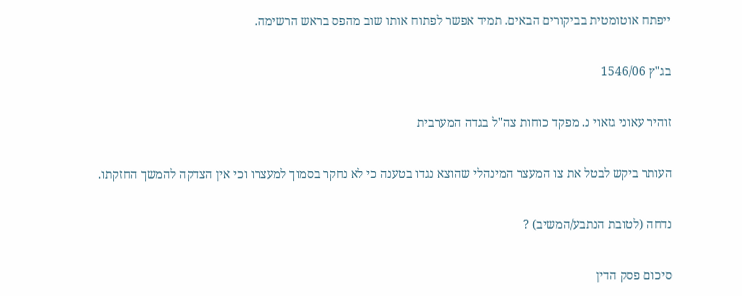ייפתח אוטומטית בביקורים הבאים. תמיד אפשר לפתוח אותו שוב מהפס בראש הרשימה.

בג"ץ 1546/06

זוהיר עאוני גזאוי נ. מפקד כוחות צה"ל בגדה המערבית

העותר ביקש לבטל את צו המעצר המינהלי שהוצא נגדו בטענה כי לא נחקר בסמוך למעצרו וכי אין הצדקה להמשך החזקתו.

נדחה (לטובת הנתבע/המשיב) ?

סיכום פסק הדין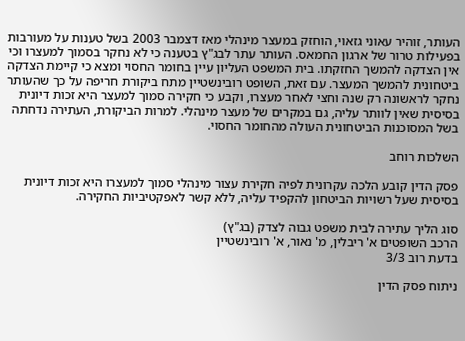העותר, זוהיר עאוני גזאוי, הוחזק במעצר מינהלי מאז דצמבר 2003 בשל טענות על מעורבות בפעילות טרור של ארגון החמאס. העותר עתר לבג"ץ בטענה כי לא נחקר בסמוך למעצרו וכי אין הצדקה להמשך החזקתו. בית המשפט העליון עיין בחומר החסוי ומצא כי קיימת הצדקה ביטחונית להמשך המעצר. עם זאת, השופט רובינשטיין מתח ביקורת חריפה על כך שהעותר נחקר לראשונה רק שנה וחצי לאחר מעצרו, וקבע כי חקירה סמוך למעצר היא זכות דיונית בסיסית שאין לוותר עליה, גם במקרים של מעצר מינהלי. למרות הביקורת, העתירה נדחתה בשל המסוכנות הביטחונית העולה מהחומר החסוי.

השלכות רוחב

פסק הדין קובע הלכה עקרונית לפיה חקירת עצור מינהלי סמוך למעצרו היא זכות דיונית בסיסית שעל רשויות הביטחון להקפיד עליה, ללא קשר לאפקטיביות החקירה.

סוג הליך עתירה לבית משפט גבוה לצדק (בג"ץ)
הרכב השופטים א' ריבלין, מ' נאור, א' רובינשטיין
בדעת רוב 3/3

ניתוח פסק הדין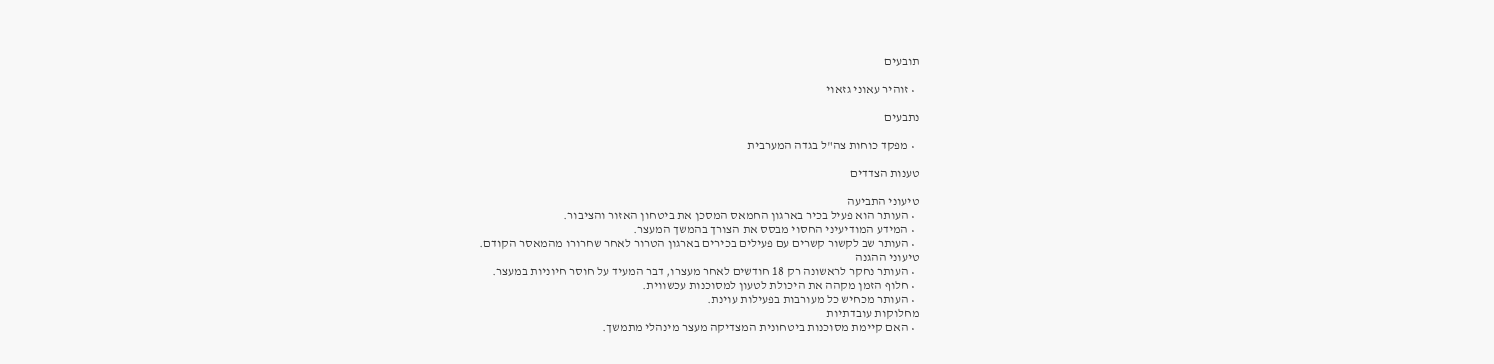תובעים

  • זוהיר עאוני גזאוי

נתבעים

  • מפקד כוחות צה"ל בגדה המערבית

טענות הצדדים

טיעוני התביעה
  • העותר הוא פעיל בכיר בארגון החמאס המסכן את ביטחון האזור והציבור.
  • המידע המודיעיני החסוי מבסס את הצורך בהמשך המעצר.
  • העותר שב לקשור קשרים עם פעילים בכירים בארגון הטרור לאחר שחרורו מהמאסר הקודם.
טיעוני ההגנה
  • העותר נחקר לראשונה רק 18 חודשים לאחר מעצרו, דבר המעיד על חוסר חיוניות במעצר.
  • חלוף הזמן מקהה את היכולת לטעון למסוכנות עכשווית.
  • העותר מכחיש כל מעורבות בפעילות עוינת.
מחלוקות עובדתיות
  • האם קיימת מסוכנות ביטחונית המצדיקה מעצר מינהלי מתמשך.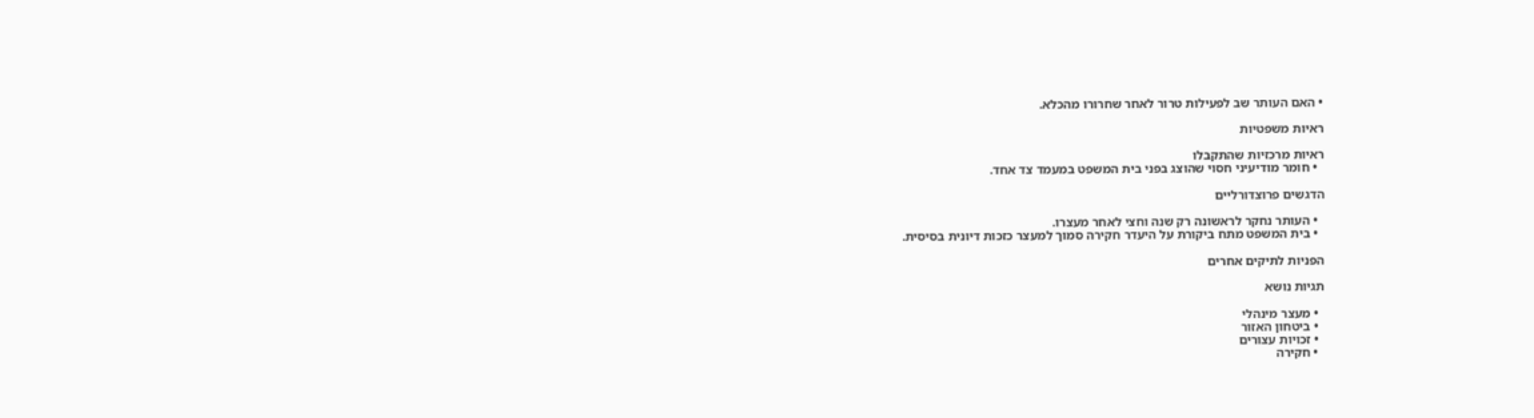• האם העותר שב לפעילות טרור לאחר שחרורו מהכלא.

ראיות משפטיות

ראיות מרכזיות שהתקבלו
  • חומר מודיעיני חסוי שהוצג בפני בית המשפט במעמד צד אחד.

הדגשים פרוצדורליים

  • העותר נחקר לראשונה רק שנה וחצי לאחר מעצרו.
  • בית המשפט מתח ביקורת על היעדר חקירה סמוך למעצר כזכות דיונית בסיסית.

הפניות לתיקים אחרים

תגיות נושא

  • מעצר מינהלי
  • ביטחון האזור
  • זכויות עצורים
  • חקירה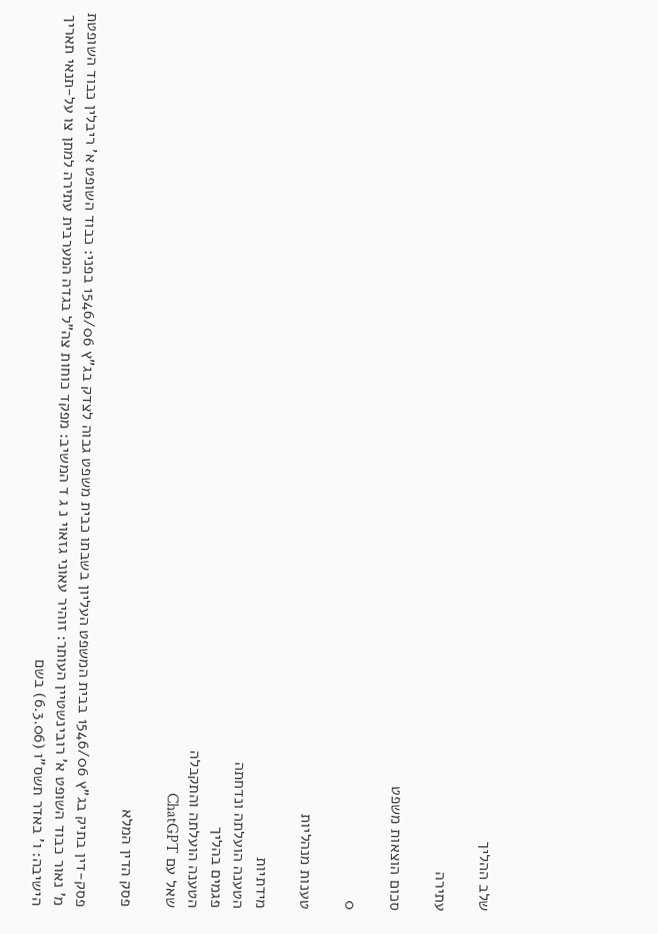שלב ההליך

עתירה

סכום הוצאות משפט

0

טענות מנהליות

מידתיות
הטענה הועלתה ונדחתה
פגמים בהליך
הטענה הועלתה והתקבלה
שאל עם ChatGPT

פסק הדין המלא

פסק-דין בתיק בג"ץ 1546/06 בבית המשפט העליון בשבתו כבית משפט גבוה לצדק בג"ץ 1546/06 בפני: כבוד השופט א' ריבלין כבוד השופטת מ' נאור כבוד השופט א' רובינשטיין העותר: זוהיר עאוני גזאוי נ ג ד המשיב: מפקד כוחות צה"ל בגדה המערבית עתירה למתן צו על-תנאי תאריך הישיבה: ו' באדר תשס"ו (6.3.06) בשם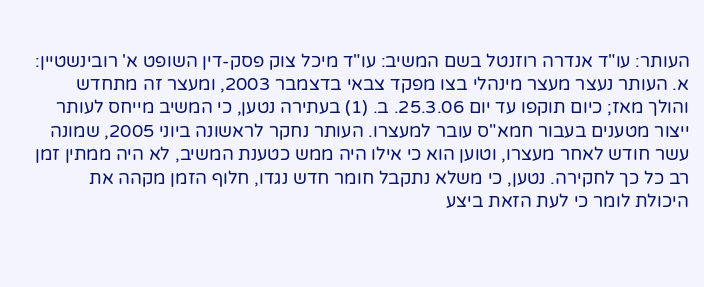העותר: עו"ד אנדרה רוזנטל בשם המשיב: עו"ד מיכל צוק פסק-דין השופט א' רובינשטיין: א. העותר נעצר מעצר מינהלי בצו מפקד צבאי בדצמבר 2003, ומעצר זה מתחדש והולך מאז; כיום תוקפו עד יום 25.3.06. ב. (1) בעתירה נטען, כי המשיב מייחס לעותר ייצור מטענים בעבור חמא"ס עובר למעצרו. העותר נחקר לראשונה ביוני 2005, שמונה עשר חודש לאחר מעצרו, וטוען הוא כי אילו היה ממש כטענת המשיב, לא היה ממתין זמן רב כל כך לחקירה. נטען, כי משלא נתקבל חומר חדש נגדו, חלוף הזמן מקהה את היכולת לומר כי לעת הזאת ביצע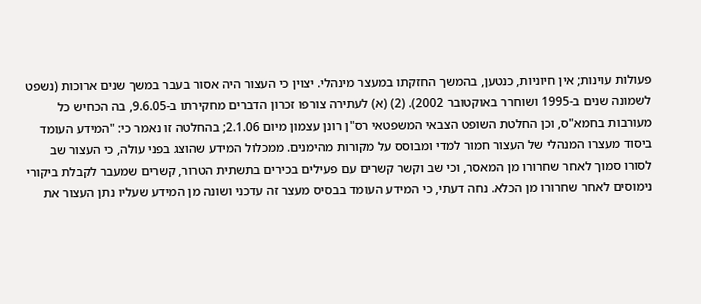פעולות עוינות; אין חיוניות, כנטען, בהמשך החזקתו במעצר מינהלי. יצוין כי העצור היה אסור בעבר במשך שנים ארוכות (נשפט לשמונה שנים ב-1995 ושוחרר באוקטובר 2002). (2) (א) לעתירה צורפו זכרון הדברים מחקירתו ב-9.6.05, בה הכחיש כל מעורבות בחמא"ס, וכן החלטת השופט הצבאי המשפטאי רס"ן רונן עצמון מיום 2.1.06; בהחלטה זו נאמר כי: "המידע העומד ביסוד מעצרו המנהלי של העצור חמור למדי ומבוסס על מקורות מהימנים. ממכלול המידע שהוצג בפני עולה, כי העצור שב לסורו סמוך לאחר שחרורו מן המאסר, וכי שב וקשר קשרים עם פעילים בכירים בתשתית הטרור, קשרים שמעבר לקבלת ביקורי נימוסים לאחר שחרורו מן הכלא. נחה דעתי, כי המידע העומד בבסיס מעצר זה עדכני ושונה מן המידע שעליו נתן העצור את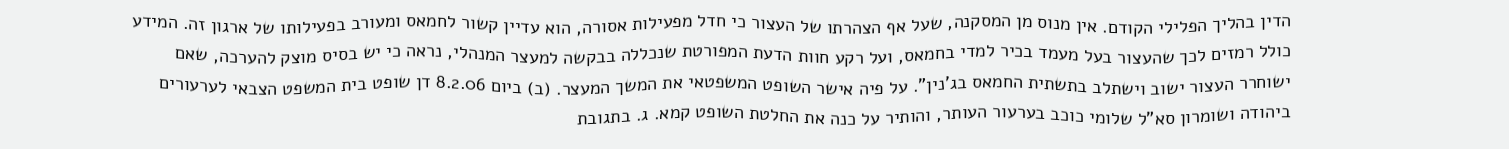הדין בהליך הפלילי הקודם. אין מנוס מן המסקנה, שעל אף הצהרתו של העצור כי חדל מפעילות אסורה, הוא עדיין קשור לחמאס ומעורב בפעילותו של ארגון זה. המידע כולל רמזים לכך שהעצור בעל מעמד בכיר למדי בחמאס, ועל רקע חוות הדעת המפורטת שנכללה בבקשה למעצר המנהלי, נראה כי יש בסיס מוצק להערכה, שאם ישוחרר העצור ישוב וישתלב בתשתית החמאס בג'נין". על פיה אישר השופט המשפטאי את המשך המעצר. (ב) ביום 8.2.06 דן שופט בית המשפט הצבאי לערעורים ביהודה ושומרון סא"ל שלומי כוכב בערעור העותר, והותיר על כנה את החלטת השופט קמא. ג. בתגובת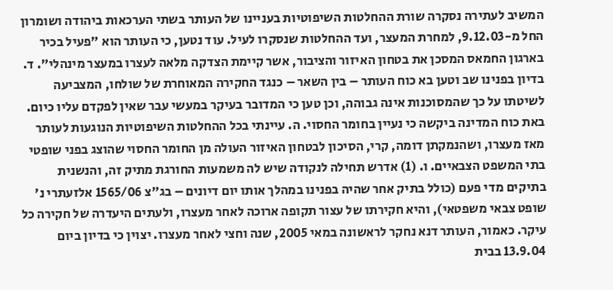המשיב לעתירה נסקרה שורת ההחלטות השיפוטיות בעניינו של העותר בשתי הערכאות ביהודה ושומרון החל מ-9.12.03, למחרת המעצר, ועד ההחלטות שנסקרו לעיל. עוד נטען, כי העותר הוא "פעיל בכיר בארגון החמאס המסכן את בטחון האיזור והציבור, אשר קיימת הצדקה מלאה לעצרו במעצר מינהלי". ד. בדיון בפנינו שב וטען בא כוח העותר – בין השאר – כנגד החקירה המאוחרת של שולחו, המצביעה לשיטתו על כך שהמסוכנות אינה גבוהה, וכן טען כי המדובר בעיקר במעשי עבר שאין לפקדם עליו כיום. באת כוח המדינה ביקשה כי נעיין בחומר החסוי. ה. עיינתי בכל ההחלטות השיפוטיות הנוגעות לעותר מאז מעצרו, ושהנמקתן דומה, קרי, הסיכון לבטחון האיזור העולה מן החומר החסוי שהוצג בפני שופטי בתי המשפט הצבאיים. ו. (1) אדרש תחילה לנקודה שיש לה משמעות החורגת מתיק זה, והנשנית בתיקים מדי פעם (כולל בתיק אחר שהיה בפנינו במהלך אותו יום דיונים – בג"צ 1565/06 אלזעתרי נ' שופט צבאי משפטאי), והיא חקירתו של עצור תקופה ארוכה לאחר מעצרו, ולעתים היעדרה של חקירה כל עיקר. כאמור, העותר דנא נחקר לראשונה במאי 2005, שנה וחצי לאחר מעצרו. יצוין כי בדיון ביום 13.9.04 בבית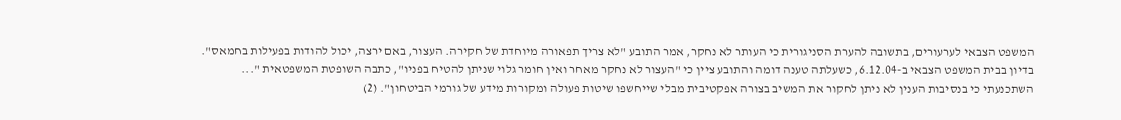המשפט הצבאי לערעורים, בתשובה להערת הסניגורית כי העותר לא נחקר, אמר התובע "לא צריך תפאורה מיוחדת של חקירה. העצור, באם ירצה, יכול להודות בפעילות בחמאס". בדיון בבית המשפט הצבאי ב-6.12.04, כשעלתה טענה דומה והתובע ציין כי "העצור לא נחקר מאחר ואין חומר גלוי שניתן להטיח בפניו", כתבה השופטת המשפטאית "... השתכנעתי כי בנסיבות הענין לא ניתן לחקור את המשיב בצורה אפקטיבית מבלי שייחשפו שיטות פעולה ומקורות מידע של גורמי הביטחון". (2)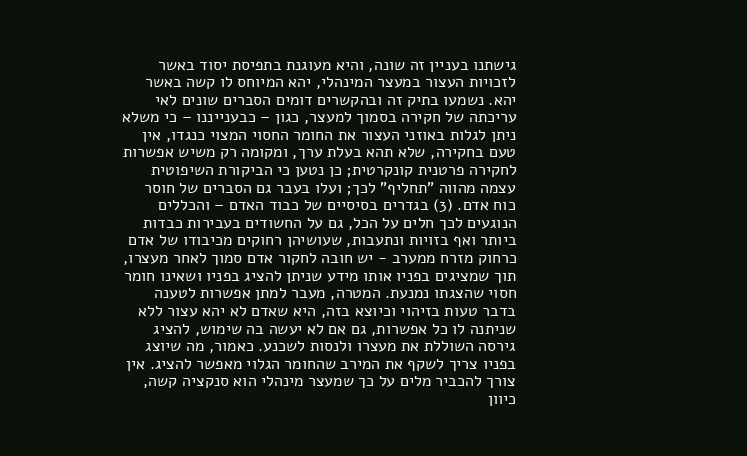גישתנו בעניין זה שונה, והיא מעוגנת בתפיסת יסוד באשר לזכויות העצור במעצר המינהלי, יהא המיוחס לו קשה באשר יהא. נשמעו בתיק זה ובהקשרים דומים הסברים שונים לאי עריכתה של חקירה בסמוך למעצר, כגון – כבענייננו – כי משלא ניתן לגלות באוזני העצור את החומר החסוי המצוי כנגדו, אין טעם בחקירה, שלא תהא בעלת ערך, ומקומה רק משיש אפשרות לחקירה פרטנית קונקרטית; כן נטען כי הביקורת השיפוטית עצמה מהווה "תחליף" לכך; ועלו בעבר גם הסברים של חוסר כוח אדם. (3) בגדרים בסיסיים של כבוד האדם – והכללים הנוגעים לכך חלים על הכל, גם על החשודים בעבירות כבדות ביותר ואף בזויות ונתעבות, שעושיהן רחוקים מכיבודו של אדם כרחוק מזרח ממערב - יש חובה לחקור אדם סמוך לאחר מעצרו, תוך שמציגים בפניו אותו מידע שניתן להציג בפניו ושאינו חומר חסוי שהצגתו נמנעת. המטרה, מעבר למתן אפשרות לטענה בדבר טעות בזיהוי וכיוצא בזה, היא שאדם לא יהא עצור ללא שניתנה לו כל אפשרות, גם אם לא יעשה בה שימוש, להציג גירסה השוללת את מעצרו ולנסות לשכנע. כאמור, מה שיוצג בפניו צריך לשקף את המירב שהחומר הגלוי מאפשר להציג. אין צורך להכביר מלים על כך שמעצר מינהלי הוא סנקציה קשה, כיוון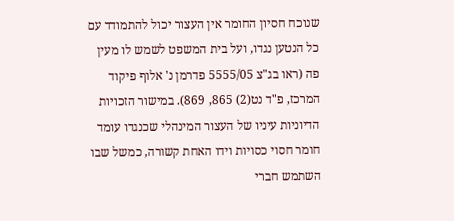שנוכח חסיון החומר אין העצור יכול להתמודד עם כל הנטען נגדו, ועל בית המשפט לשמש לו מעין פה (ראו בג"צ 5555/05 פדרמן נ' אלוף פיקוד המרכז, פ"ד נט(2) 865, 869). במישור הזכויות הדיוניות עיניו של העצור המינהלי שכנגדו עומד חומר חסוי כסויות וידו האחת קשורה, כמשל שבו השתמש חברי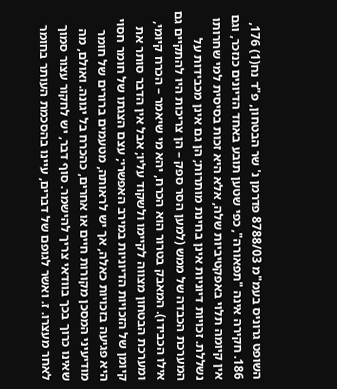השופט גרוניס בעמ"מ 8788/03 פדרמן נ' שר הבטחון, פ"ד נח(1) 176, 186. חקירה אינה "תפאורה", כפי שטען תובע באחד הדיונים כנזכר, וגם אין קיומה תלוי באפקטיביות שלה, אלא היא זכות בסיסית למי שחרותו נשללת. זכויות דיוניות אינן בחינת מותרות; הן גם אינן מכבידות על המערכת הכבדה של ממש (למען הסר ספק – הן צריכות היו להתקיים גם אילו הכבידו). המאבק בטרור הוא הכרח, יהא מי שיאמר – הכרח קיומי, ומערכת הבטחון מצווה לקיימו ולשקוד עליו; אבל אין הדבר סותר את קיומן של הזכויות הדיוניות במירב האפשרי; עצם הצגתו של חומר חסוי היא פגיעה בזכויות כאלה, אך יש לראותה, מטעמים ברורים של חומר מודיעיני המסכן מקורות חיים או אחרים, כהכרח בל יגונה. ואולם, מה שאינו כרוך בכך בוודאי צריך להישמר. סוף דבר, יש לחקור עצור סמוך לאחר מעצרו. ז. ואשר לגופם של דברים, עיינו בהסכמת העותר בחומר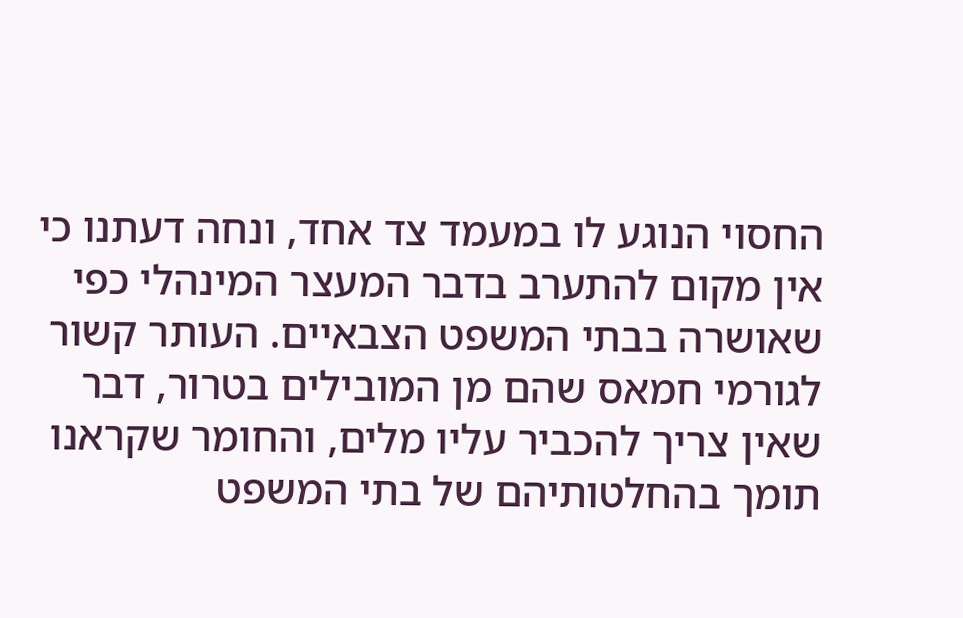החסוי הנוגע לו במעמד צד אחד, ונחה דעתנו כי אין מקום להתערב בדבר המעצר המינהלי כפי שאושרה בבתי המשפט הצבאיים. העותר קשור לגורמי חמאס שהם מן המובילים בטרור, דבר שאין צריך להכביר עליו מלים, והחומר שקראנו תומך בהחלטותיהם של בתי המשפט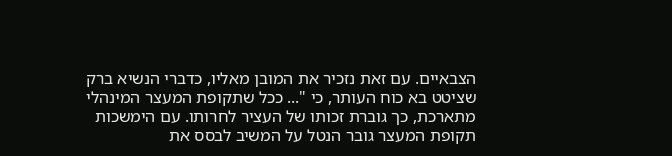הצבאיים. עם זאת נזכיר את המובן מאליו, כדברי הנשיא ברק שציטט בא כוח העותר, כי "... ככל שתקופת המעצר המינהלי מתארכת, כך גוברת זכותו של העציר לחרותו. עם הימשכות תקופת המעצר גובר הנטל על המשיב לבסס את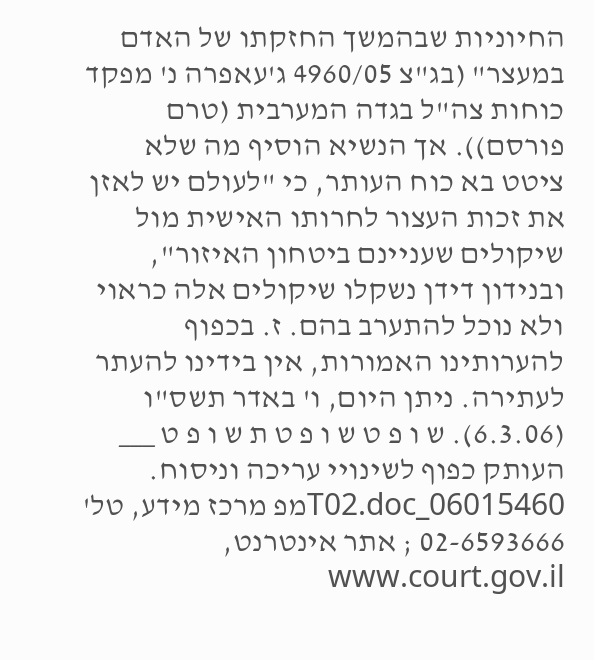החיוניות שבהמשך החזקתו של האדם במעצר" (בג"צ 4960/05 ג'עאפרה נ' מפקד כוחות צה"ל בגדה המערבית (טרם פורסם)). אך הנשיא הוסיף מה שלא ציטט בא כוח העותר, כי "לעולם יש לאזן את זכות העצור לחרותו האישית מול שיקולים שעניינם ביטחון האיזור", ובנידון דידן נשקלו שיקולים אלה כראוי ולא נוכל להתערב בהם. ז. בכפוף להערותינו האמורות, אין בידינו להעתר לעתירה. ניתן היום, ו' באדר תשס"ו (6.3.06). ש ו פ ט ש ו פ ט ת ש ו פ ט ___ העותק כפוף לשינויי עריכה וניסוח. 06015460_T02.docמפ מרכז מידע, טל' 02-6593666 ; אתר אינטרנט, www.court.gov.il